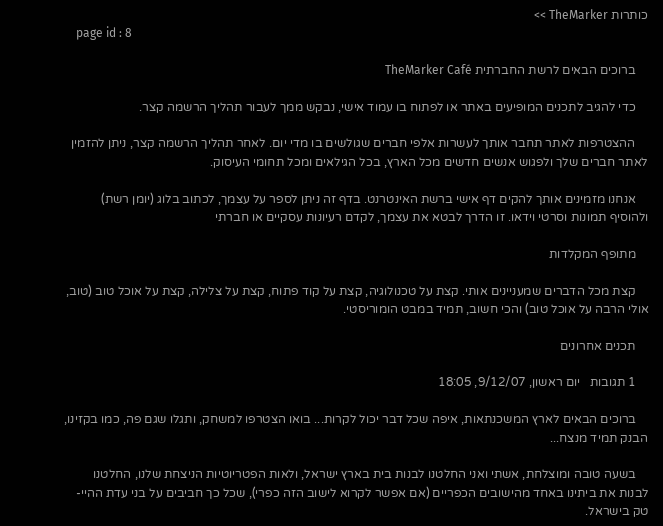כותרות TheMarker >>
    page id : 8

    ברוכים הבאים לרשת החברתית TheMarker Café

    כדי להגיב לתכנים המופיעים באתר או לפתוח בו עמוד אישי, נבקש ממך לעבור תהליך הרשמה קצר.

    ההצטרפות לאתר תחבר אותך לעשרות אלפי חברים שגולשים בו מדי יום. לאחר תהליך הרשמה קצר, ניתן להזמין לאתר חברים שלך ולפגוש אנשים חדשים מכל הארץ, בכל הגילאים ומכל תחומי העיסוק.

    אנחנו מזמינים אותך להקים דף אישי ברשת האינטרנט. בדף זה ניתן לספר על עצמך, לכתוב בלוג (יומן רשת) ולהוסיף תמונות וסרטי וידאו. זו הדרך לבטא את עצמך, לקדם רעיונות עסקיים או חברתי

    מתופף המקלדות

    קצת מכל הדברים שמעניינים אותי. קצת על טכנולוגיה, קצת על קוד פתוח, קצת על צלילה, קצת על אוכל טוב (טוב, אולי הרבה על אוכל טוב) והכי חשוב, תמיד במבט הומוריסטי.

    תכנים אחרונים

    1 תגובות   יום ראשון, 9/12/07, 18:05

    ברוכים הבאים לארץ המשכנתאות, איפה שכל דבר יכול לקרות... בואו הצטרפו למשחק, ותגלו שגם פה, כמו בקזינו, הבנק תמיד מנצח...

    בשעה טובה ומוצלחת, אשתי ואני החלטנו לבנות בית בארץ ישראל, ולאות הפטריוטיות הניצחת שלנו, החלטנו לבנות את ביתינו באחד מהישובים הכפריים (אם אפשר לקרוא לישוב הזה כפרי), שכל כך חביבים על בני עדת ההיי-טק בישראל.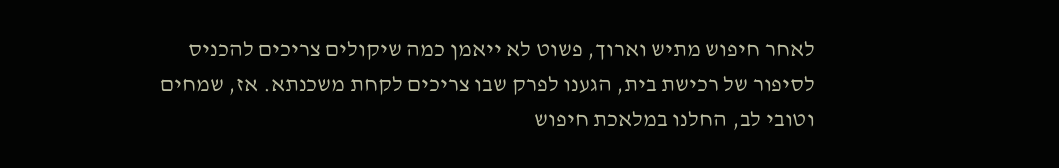לאחר חיפוש מתיש וארוך, פשוט לא ייאמן כמה שיקולים צריכים להכניס לסיפור של רכישת בית, הגענו לפרק שבו צריכים לקחת משכנתא. אז, שמחים וטובי לב, החלנו במלאכת חיפוש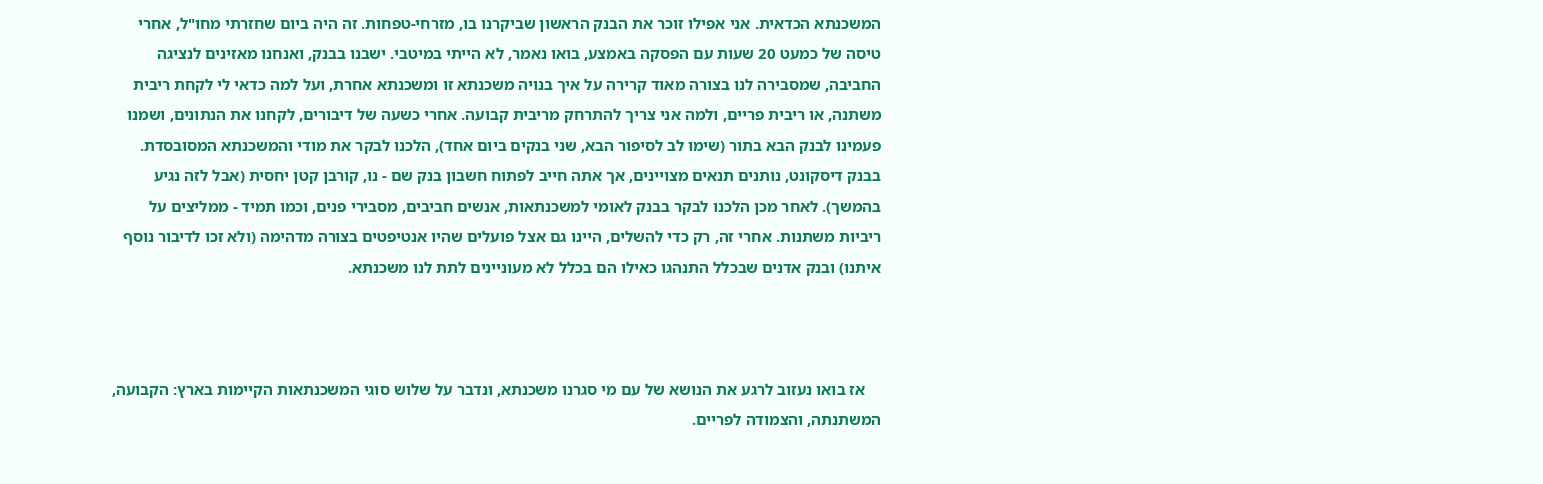המשכנתא הכדאית. אני אפילו זוכר את הבנק הראשון שביקרנו בו, מזרחי-טפחות. זה היה ביום שחזרתי מחו"ל, אחרי טיסה של כמעט 20 שעות עם הפסקה באמצע, בואו נאמר, לא הייתי במיטבי. ישבנו בבנק, ואנחנו מאזינים לנציגה החביבה, שמסבירה לנו בצורה מאוד קרירה על איך בנויה משכנתא זו ומשכנתא אחרת, ועל למה כדאי לי לקחת ריבית משתנה, או ריבית פריים, ולמה אני צריך להתרחק מריבית קבועה. אחרי כשעה של דיבורים, לקחנו את הנתונים, ושמנו פעמינו לבנק הבא בתור (שימו לב לסיפור הבא, שני בנקים ביום אחד), הלכנו לבקר את מודי והמשכנתא המסובסדת. בבנק דיסקונט, נותנים תנאים מצויינים, אך אתה חייב לפתוח חשבון בנק שם - נו, קורבן קטן יחסית (אבל לזה נגיע בהמשך). לאחר מכן הלכנו לבקר בבנק לאומי למשכנתאות, אנשים חביבים, מסבירי פנים, וכמו תמיד - ממליצים על ריביות משתנות. אחרי זה, רק כדי להשלים, היינו גם אצל פועלים שהיו אנטיפטים בצורה מדהימה (ולא זכו לדיבור נוסף איתנו) ובנק אדנים שבכלל התנהגו כאילו הם בכלל לא מעוניינים לתת לנו משכנתא.



    אז בואו נעזוב לרגע את הנושא של עם מי סגרנו משכנתא, ונדבר על שלוש סוגי המשכנתאות הקיימות בארץ: הקבועה, המשתנתה, והצמודה לפריים.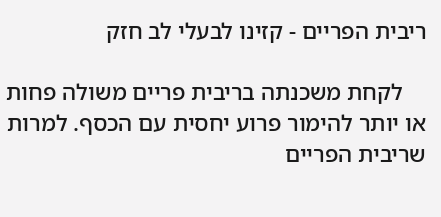ריבית הפריים - קזינו לבעלי לב חזק

    לקחת משכנתה בריבית פריים משולה פחות או יותר להימור פרוע יחסית עם הכסף. למרות שריבית הפריים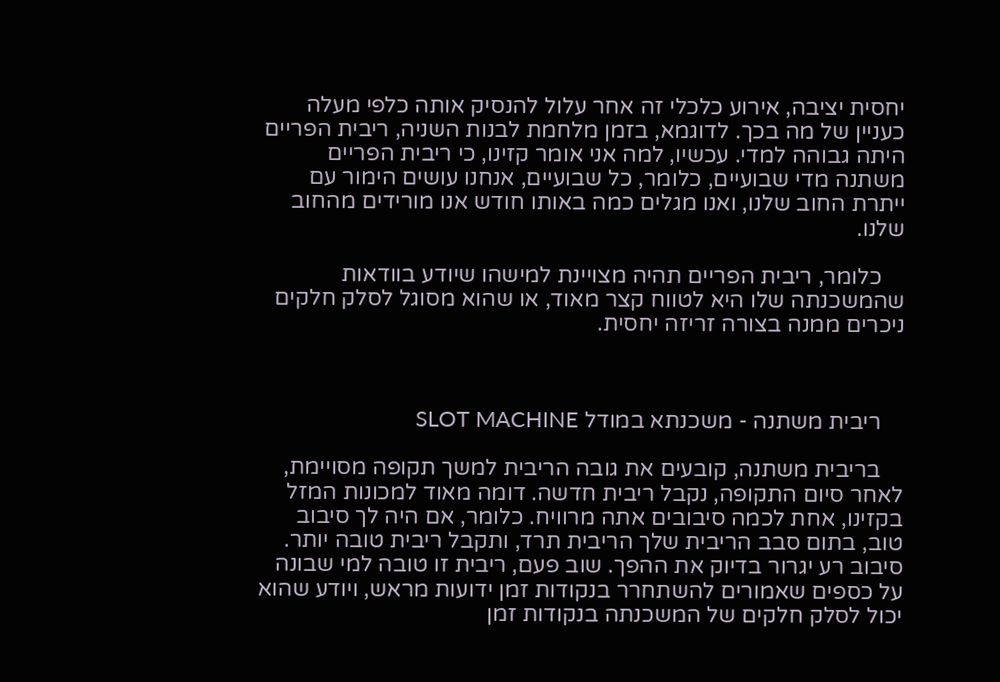יחסית יציבה, אירוע כלכלי זה אחר עלול להנסיק אותה כלפי מעלה כעניין של מה בכך. לדוגמא, בזמן מלחמת לבנות השניה, ריבית הפריים היתה גבוהה למדי. עכשיו, למה אני אומר קזינו, כי ריבית הפריים משתנה מדי שבועיים, כלומר, כל שבועיים, אנחנו עושים הימור עם ייתרת החוב שלנו, ואנו מגלים כמה באותו חודש אנו מורידים מהחוב שלנו.

    כלומר, ריבית הפריים תהיה מצויינת למישהו שיודע בוודאות שהמשכנתה שלו היא לטווח קצר מאוד, או שהוא מסוגל לסלק חלקים ניכרים ממנה בצורה זריזה יחסית.



    ריבית משתנה - משכנתא במודל SLOT MACHINE

    בריבית משתנה, קובעים את גובה הריבית למשך תקופה מסויימת, לאחר סיום התקופה, נקבל ריבית חדשה. דומה מאוד למכונות המזל בקזינו, אחת לכמה סיבובים אתה מרוויח. כלומר, אם היה לך סיבוב טוב, בתום סבב הריבית שלך הריבית תרד, ותקבל ריבית טובה יותר. סיבוב רע יגרור בדיוק את ההפך. שוב פעם, ריבית זו טובה למי שבונה על כספים שאמורים להשתחרר בנקודות זמן ידועות מראש, ויודע שהוא יכול לסלק חלקים של המשכנתה בנקודות זמן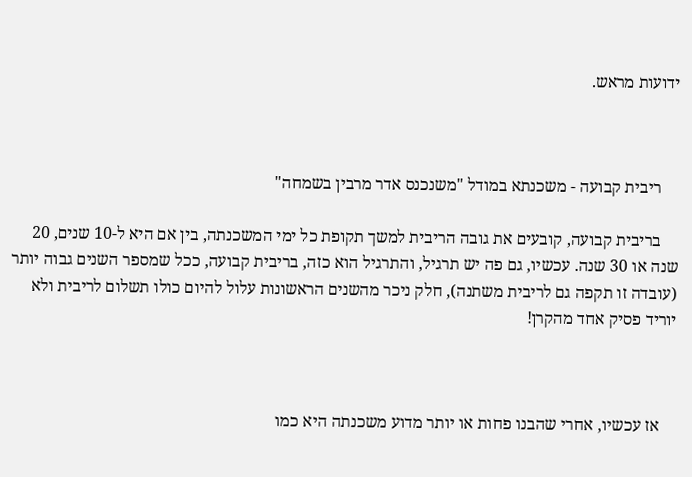ידועות מראש.



    ריבית קבועה - משכנתא במודל "משנכנס אדר מרבין בשמחה"

    בריבית קבועה, קובעים את גובה הריבית למשך תקופת כל ימי המשכנתה, בין אם היא ל-10 שנים, 20 שנה או 30 שנה. עכשיו, גם פה יש תרגיל, והתרגיל הוא כזה, בריבית קבועה, ככל שמספר השנים גבוה יותר (עובדה זו תקפה גם לריבית משתנה), חלק ניכר מהשנים הראשונות עלול להיום כולו תשלום לריבית ולא יוריד פסיק אחד מהקרן!



    אז עכשיו, אחרי שהבנו פחות או יותר מדוע משכנתה היא כמו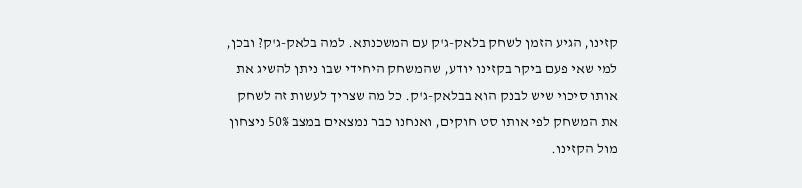קזינו, הגיע הזמן לשחק בלאק-ג'ק עם המשכנתא. למה בלאק-ג'ק? ובכן, למי שאי פעם ביקר בקזינו יודע, שהמשחק היחידי שבו ניתן להשיג את אותו סיכוי שיש לבנק הוא בבלאק-ג'ק. כל מה שצריך לעשות זה לשחק את המשחק לפי אותו סט חוקים, ואנחנו כבר נמצאים במצב 50% ניצחון מול הקזינו.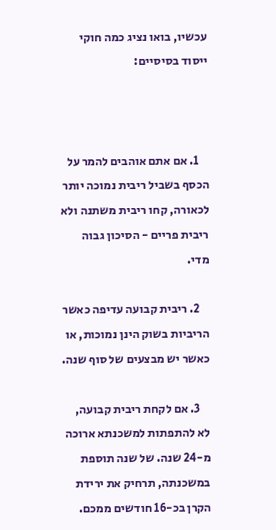עכשיו, בואו נציג כמה חוקי ייסוד בסיסיים:



    1. אם אתם אוהבים להמר על הכסף בשביל ריבית נמוכה יותר לכאורה, קחו ריבית משתנה ולא ריבית פריים - הסיכון גבוה מדי.

    2. ריבית קבועה עדיפה כאשר הריביות בשוק הינן נמוכות, או כאשר יש מבצעים של סוף שנה.

    3. אם לקחת ריבית קבועה, לא להתפתות למשכנתא ארוכה מ-24 שנה. של שנה תוספת במשכנתה, תרחיק את ירידת הקרן בכ-16 חודשים ממכם.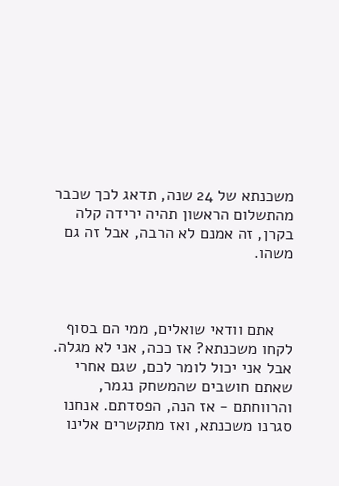משכנתא של 24 שנה, תדאג לכך שכבר מהתשלום הראשון תהיה ירידה קלה בקרן, זה אמנם לא הרבה, אבל זה גם משהו.



    אתם וודאי שואלים, ממי הם בסוף לקחו משכנתא? אז ככה, אני לא מגלה. אבל אני יכול לומר לכם, שגם אחרי שאתם חושבים שהמשחק נגמר, והרווחתם - אז הנה, הפסדתם. אנחנו סגרנו משכנתא, ואז מתקשרים אלינו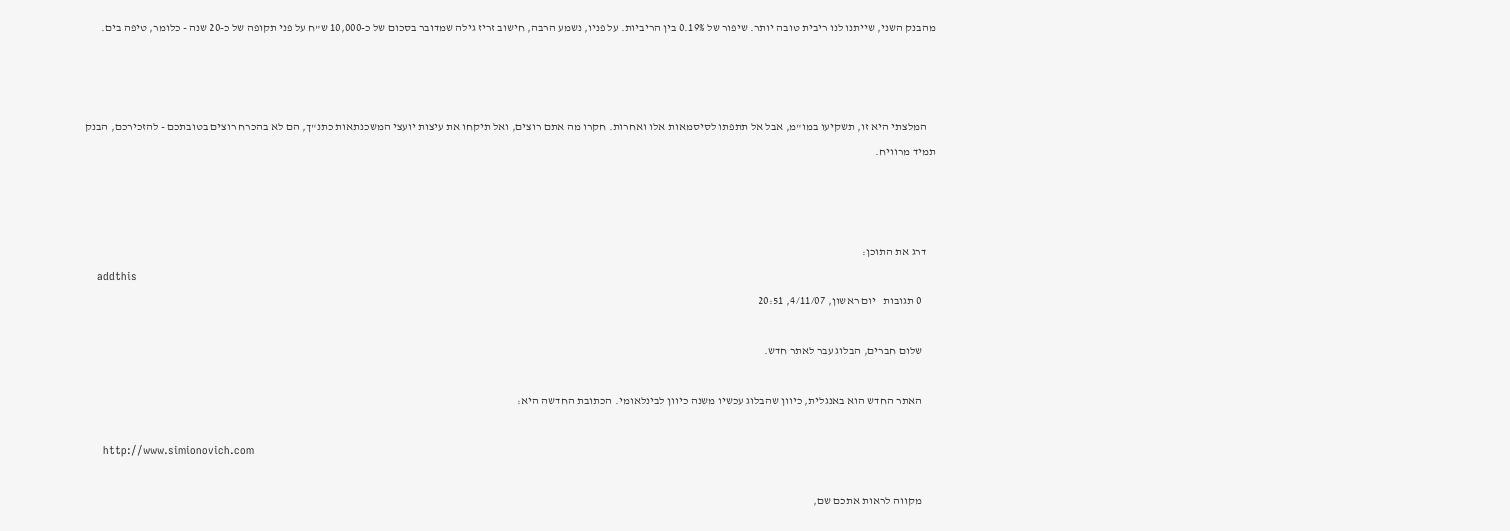מהבנק השני, שייתנו לנו ריבית טובה יותר. שיפור של 0.19% בין הריביות. על פניו, נשמע הרבה, חישוב זריז גילה שמדובר בסכום של כ-10,000 ש"ח על פני תקופה של כ-20 שנה - כלומר, טיפה בים.



    המלצתי היא זו, תשקיעו במו"מ, אבל אל תתפתו לסיסמאות אלו ואחרות. חקרו מה אתם רוצים, ואל תיקחו את עיצות יועצי המשכנתאות כתנ"ך, הם לא בהכרח רוצים בטובתכם - להזכירכם, הבנק תמיד מרוויח.



    דרג את התוכן:
    addthis
      0 תגובות   יום ראשון, 4/11/07, 20:51

      שלום חברים, הבלוג עבר לאתר חדש.

      האתר החדש הוא באנגלית, כיוון שהבלוג עכשיו משנה כיוון לבינלאומי. הכתובת החדשה היא:

      http://www.simionovich.com

      מקווה לראות אתכם שם,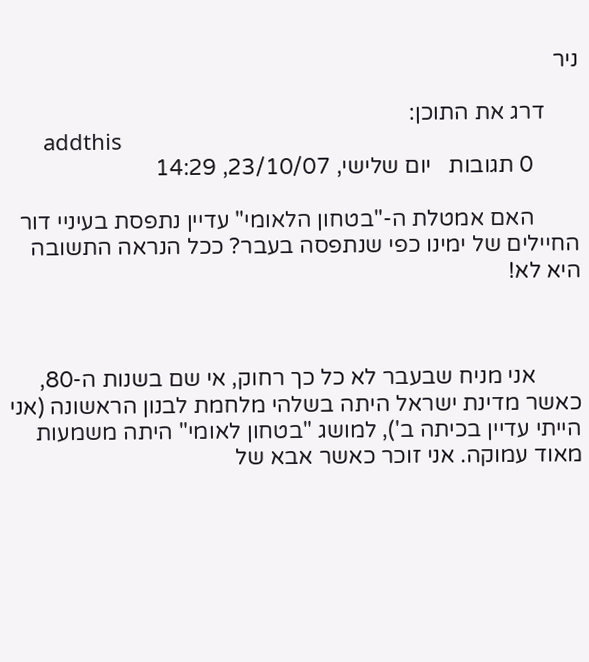ניר

      דרג את התוכן:
      addthis
        0 תגובות   יום שלישי, 23/10/07, 14:29

        האם אמטלת ה-"בטחון הלאומי" עדיין נתפסת בעיניי דור החיילים של ימינו כפי שנתפסה בעבר? ככל הנראה התשובה היא לא!



        אני מניח שבעבר לא כל כך רחוק, אי שם בשנות ה-80, כאשר מדינת ישראל היתה בשלהי מלחמת לבנון הראשונה (אני הייתי עדיין בכיתה ב'), למושג "בטחון לאומי" היתה משמעות מאוד עמוקה. אני זוכר כאשר אבא של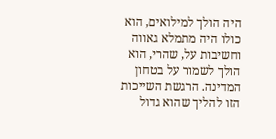היה הולך למילואים, הוא כולו היה מתמלא גאווה וחשיבות על, שהרי, הוא הולך לשמור על בטחון המדינה. הרגשת השייכות הזו להליך שהוא גדול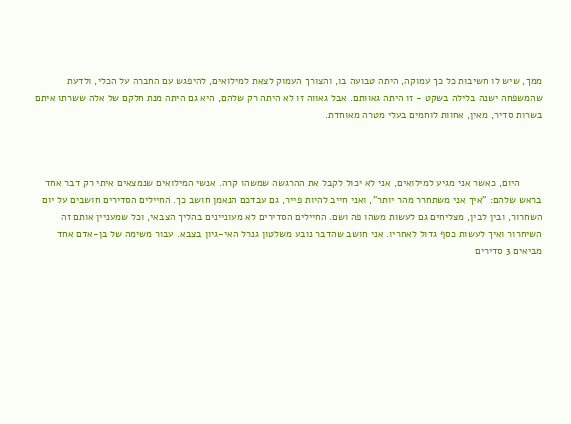ממך, שיש לו חשיבות כל כך עמוקה, היתה טבועה בו, והצורך העמוק לצאת למילואים, להיפגש עם החברה על הכלי, ולדעת שהמשפחה ישנה בלילה בשקט - זו היתה גאוותם. אבל גאווה זו לא היתה רק שלהם, היא גם היתה מנת חלקם של אלה ששרתו איתם בשרות סדיר, מאין, אחוות לוחמים בעלי מטרה מאוחדת.



        היום, כאשר אני מגיע למילואים, אני לא יכול לקבל את ההרגשה שמשהו קרה. אנשי המילואים שנמצאים איתי רק דבר אחד בראש שלהם: "איך אני משתחרר מהר יותר", ואני חייב להיות פייר, גם עבדכם הנאמן חושב כך. החיילים הסדירים חושבים על יום השחרור, ובין לבין, מצליחים גם לעשות משהו פה ושם. החיילים הסדירים לא מעוניינים בהליך הצבאי, וכל שמעניין אותם זה השיחרור ואיך לעשות כסף גדול לאחריו. אני חושב שהדבר נובע משלטון גנרל האי-גיון בצבא. עבור משימה של בן-אדם אחד מביאים 3 סדירים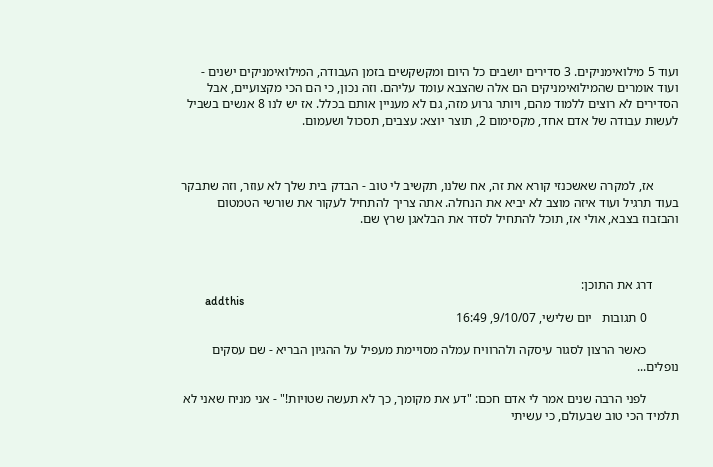ועוד 5 מילואימניקים. 3 סדירים יושבים כל היום ומקשקשים בזמן העבודה, המילואימניקים ישנים - ועוד אומרים שהמילואימניקים הם אלה שהצבא עומד עליהם. וזה נכון, כי הם הכי מקצועיים, אבל הסדירים לא רוצים ללמוד מהם, ויותר גרוע מזה, גם לא מעניין אותם בכלל. אז יש לנו 8 אנשים בשביל לעשות עבודה של אדם אחד, מקסימום 2, תוצר יוצא: עצבים, תסכול ושעמום.



        אז, למקרה שאשכנזי קורא את זה, אח שלנו, תקשיב לי טוב - הבדק בית שלך לא עוזר, וזה שתבקר בעוד תרגיל ועוד איזה מוצב לא יביא את הנחלה. אתה צריך להתחיל לעקור את שורשי הטמטום והבזבוז בצבא, אולי אז, תוכל להתחיל לסדר את הבלאגן שרץ שם.



        דרג את התוכן:
        addthis
          0 תגובות   יום שלישי, 9/10/07, 16:49

          כאשר הרצון לסגור עיסקה ולהרוויח עמלה מסויימת מעפיל על ההגיון הבריא - שם עסקים נופלים...

          לפני הרבה שנים אמר לי אדם חכם: "דע את מקומך, כך לא תעשה שטויות!" - אני מניח שאני לא תלמיד הכי טוב שבעולם, כי עשיתי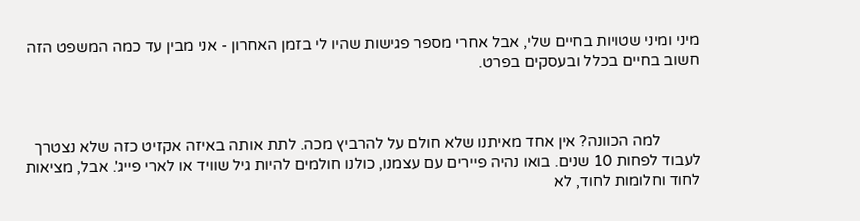מיני ומיני שטויות בחיים שלי, אבל אחרי מספר פגישות שהיו לי בזמן האחרון - אני מבין עד כמה המשפט הזה חשוב בחיים בכלל ובעסקים בפרט.



          למה הכוונה? אין אחד מאיתנו שלא חולם על להרביץ מכה. לתת אותה באיזה אקזיט כזה שלא נצטרך לעבוד לפחות 10 שנים. בואו נהיה פיירים עם עצמנו, כולנו חולמים להיות גיל שוויד או לארי פייג'. אבל, מציאות לחוד וחלומות לחוד, לא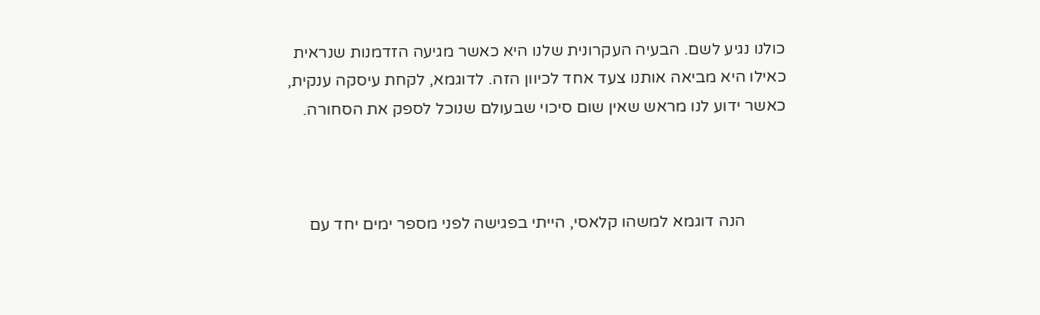כולנו נגיע לשם. הבעיה העקרונית שלנו היא כאשר מגיעה הזדמנות שנראית כאילו היא מביאה אותנו צעד אחד לכיוון הזה. לדוגמא, לקחת עיסקה ענקית, כאשר ידוע לנו מראש שאין שום סיכוי שבעולם שנוכל לספק את הסחורה.



          הנה דוגמא למשהו קלאסי, הייתי בפגישה לפני מספר ימים יחד עם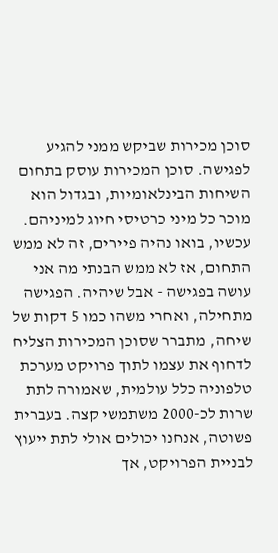סוכן מכירות שביקש ממני להגיע לפגישה. סוכן המכירות עוסק בתחום השיחות הבינלאומיות, ובגדול הוא מוכר כל מיני כרטיסי חיוג למיניהם. עכשיו, בואו נהיה פיירים, זה לא ממש התחום, אז לא ממש הבנתי מה אני עושה בפגישה - אבל שיהיה. הפגישה מתחילה, ואחרי משהו כמו 5 דקות של שיחה, מתברר שסוכן המכירות הצליח לדחוף את עצמו לתוך פרויקט מערכת טלפוניה כלל עולמית, שאמורה לתת שרות לכ-2000 משתמשי קצה. בעברית פשוטה, אנחנו יכולים אולי לתת ייעוץ לבניית הפרויקט, אך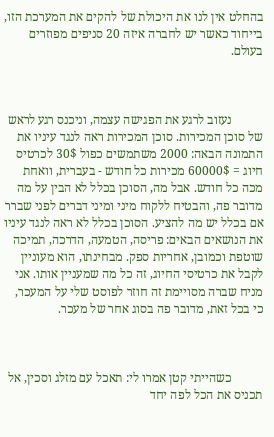בהחלט אין לנו את היכולת של להקים את המערכת הזו, בייחוד כאשר יש לחברה איזה 20 סניפים מפוזרים בעולם.



          נעזוב לרגע את הפגישה עצמה, וניכנס רגע לראש של סוכן המכירות. סוכן המכירות ראה לנגד עיניו את התמונה הבאה: 2000 משתמשים כפול 30$ לכרטיס חיוג = 60000$ מכירות כל חודש - בעברית, וואחת מכה כל חודש. אבל מה, הסוכן בכלל לא הבין על מה מדובר פה, והבטיח ללקוח מיני ומיני דברים לפני שברר אם בכלל יש מה להציע. הסוכן בכלל לא ראה לנגד עיניו את הנושאים הבאים: פריסה, הטמעה, הדרכה, תמיכה שוטפת וכמובן, אחריות ספק. מבחינתו, הוא מעוניין לקבל את כרטיסי החיוג, זה כל מה שמעניין אותו. אני מניח שברה מסויימת זה חוזר לפוסט שלי על המעכר, כי בכל זאת, מדובר פה בסוג אחר של מעכר.



          כשהייתי קטן אמרו לי: תאכל עם מזלג וסכין, אל תכניס את הכל לפה יחד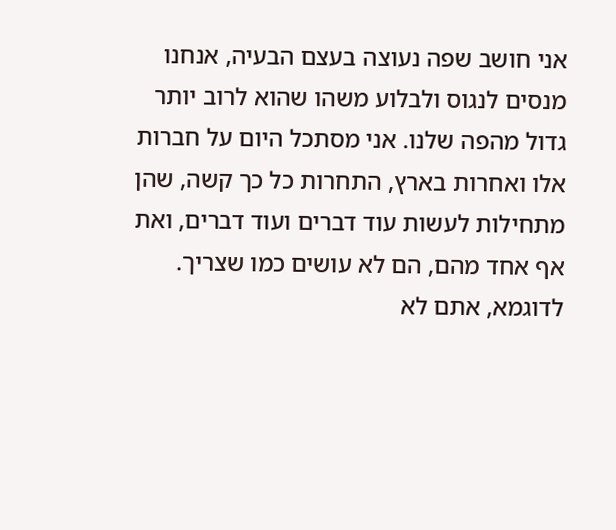אני חושב שפה נעוצה בעצם הבעיה, אנחנו מנסים לנגוס ולבלוע משהו שהוא לרוב יותר גדול מהפה שלנו. אני מסתכל היום על חברות אלו ואחרות בארץ, התחרות כל כך קשה, שהן מתחילות לעשות עוד דברים ועוד דברים, ואת אף אחד מהם, הם לא עושים כמו שצריך. לדוגמא, אתם לא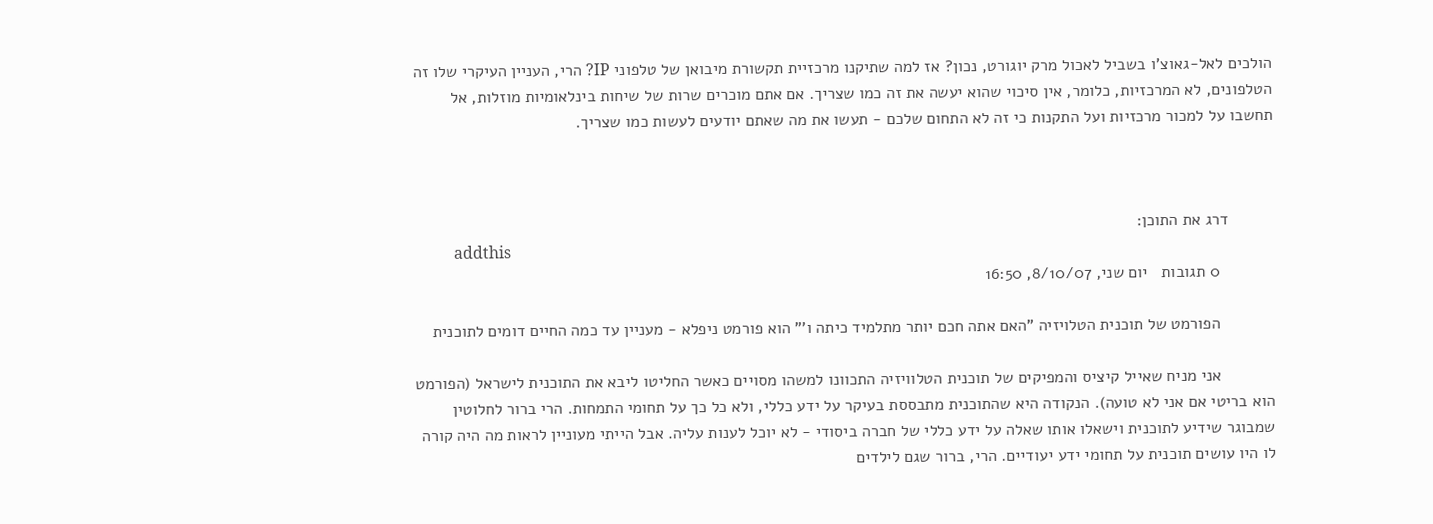הולכים לאל-גאוצ'ו בשביל לאכול מרק יוגורט, נכון? אז למה שתיקנו מרכזיית תקשורת מיבואן של טלפוני IP? הרי, העניין העיקרי שלו זה הטלפונים, לא המרכזיות, כלומר, אין סיכוי שהוא יעשה את זה כמו שצריך. אם אתם מוכרים שרות של שיחות בינלאומיות מוזלות, אל תחשבו על למכור מרכזיות ועל התקנות כי זה לא התחום שלכם - תעשו את מה שאתם יודעים לעשות כמו שצריך.



          דרג את התוכן:
          addthis
            0 תגובות   יום שני, 8/10/07, 16:50

            הפורמט של תוכנית הטלויזיה "האם אתה חכם יותר מתלמיד כיתה ו'" הוא פורמט ניפלא - מעניין עד כמה החיים דומים לתוכנית

            אני מניח שאייל קיציס והמפיקים של תוכנית הטלוויזיה התכוונו למשהו מסויים כאשר החליטו ליבא את התוכנית לישראל (הפורמט הוא בריטי אם אני לא טועה). הנקודה היא שהתוכנית מתבססת בעיקר על ידע כללי, ולא כל כך על תחומי התמחות. הרי ברור לחלוטין שמבוגר שידיע לתוכנית וישאלו אותו שאלה על ידע כללי של חברה ביסודי - לא יוכל לענות עליה. אבל הייתי מעוניין לראות מה היה קורה לו היו עושים תוכנית על תחומי ידע יעודיים. הרי, ברור שגם לילדים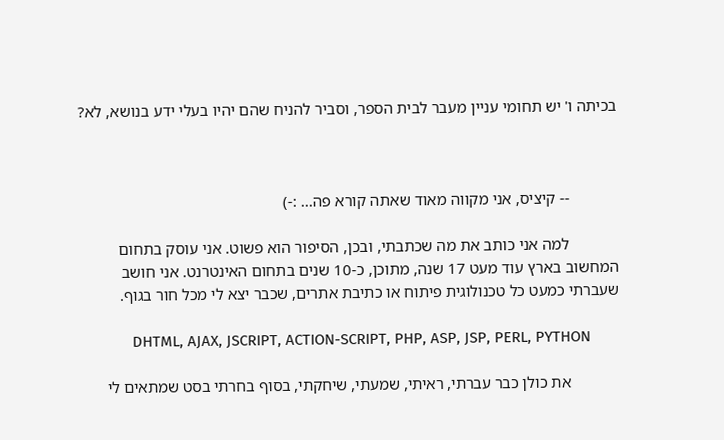בכיתה ו' יש תחומי עניין מעבר לבית הספר, וסביר להניח שהם יהיו בעלי ידע בנושא, לא?



            -- קיציס, אני מקווה מאוד שאתה קורא פה... :-)

            למה אני כותב את מה שכתבתי, ובכן, הסיפור הוא פשוט. אני עוסק בתחום המחשוב בארץ עוד מעט 17 שנה, מתוכן, כ-10 שנים בתחום האינטרנט. אני חושב שעברתי כמעט כל טכנולוגית פיתוח או כתיבת אתרים, שכבר יצא לי מכל חור בגוף.

             DHTML, AJAX, JSCRIPT, ACTION-SCRIPT, PHP, ASP, JSP, PERL, PYTHON

            את כולן כבר עברתי, ראיתי, שמעתי, שיחקתי, בסוף בחרתי בסט שמתאים לי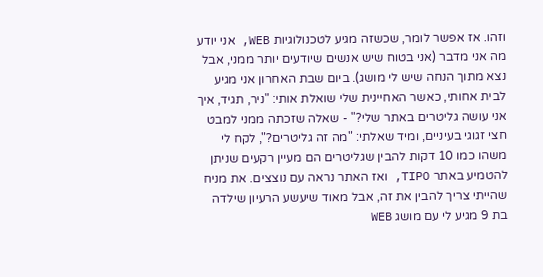וזהו. אז אפשר לומר, שכשזה מגיע לטכנולוגיות WEB, אני יודע מה אני מדבר (אני בטוח שיש אנשים שיודעים יותר ממני, אבל נצא מתוך הנחה שיש לי מושג). ביום שבת האחרון אני מגיע לבית אחותי, כאשר האחיינית שלי שואלת אותי: "ניר, תגיד, איך אני עושה גליטרים באתר שלי?" - שאלה שזכתה ממני למבט חצי זגוגי בעיניים, ומיד שאלתי: "מה זה גליטרים?", לקח לי משהו כמו 10 דקות להבין שגליטרים הם מעיין רקעים שניתן להטמיע באתר TIPO, ואז האתר נראה עם נוצצים. את מניח שהייתי צריך להבין את זה, אבל מאוד שיעשע הרעיון שילדה בת 9 מגיע לי עם מושג WEB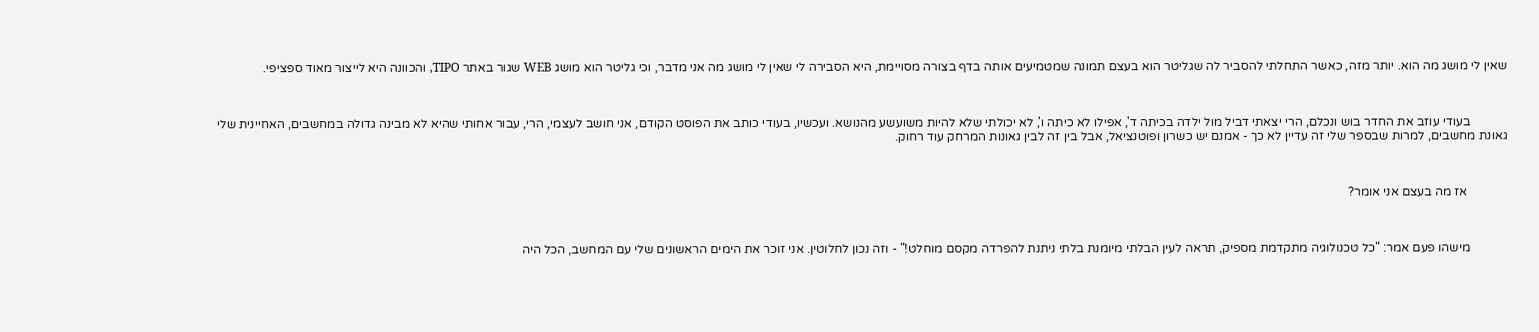שאין לי מושג מה הוא. יותר מזה, כאשר התחלתי להסביר לה שגליטר הוא בעצם תמונה שמטמיעים אותה בדף בצורה מסויימת, היא הסבירה לי שאין לי מושג מה אני מדבר, וכי גליטר הוא מושג WEB שגור באתר TIPO, והכוונה היא לייצור מאוד ספציפי.



            בעודי עוזב את החדר בוש ונכלם, הרי יצאתי דביל מול ילדה בכיתה ד', אפילו לא כיתה ו', לא יכולתי שלא להיות משועשע מהנושא. ועכשיו, בעודי כותב את הפוסט הקודם, אני חושב לעצמי, הרי, עבור אחותי שהיא לא מבינה גדולה במחשבים, האחיינית שלי גאונת מחשבים, למרות שבספר שלי זה עדיין לא כך - אמנם יש כשרון ופוטנציאל, אבל בין זה לבין גאונות המרחק עוד רחוק.



             אז מה בעצם אני אומר?



            מישהו פעם אמר: "כל טכנולוגיה מתקדמת מספיק, תראה לעין הבלתי מיומנת בלתי ניתנת להפרדה מקסם מוחלט!" - וזה נכון לחלוטין. אני זוכר את הימים הראשונים שלי עם המחשב, הכל היה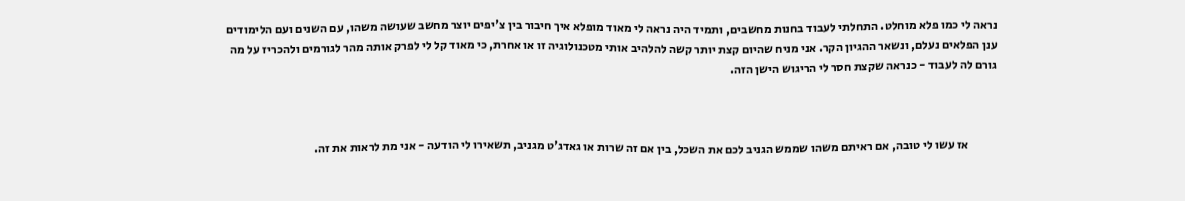נראה לי כמו פלא מוחלט. התחלתי לעבוד בחנות מחשבים, ותמיד היה נראה לי מאוד מופלא איך חיבור בין צ'יפים יוצר מחשב שעושה משהו, עם השנים ועם הלימודים ענן הפלאים נעלם, ונשאר ההגיון הקר. אני מניח שהיום קצת יותר קשה להלהיב אותי מטכנולוגיה זו או אחרת, כי מאוד קל לי לפרק אותה מהר לגורמים ולהכריז על מה גורם לה לעבוד - כנראה שקצת חסר לי הריגוש הישן הזה.



            אז עשו לי טובה, אם ראיתם משהו שממש הגניב לכם את השכל, בין אם זה שרות או גאדג'ט מגניב, תשאירו לי הודעה - אני מת לראות את זה.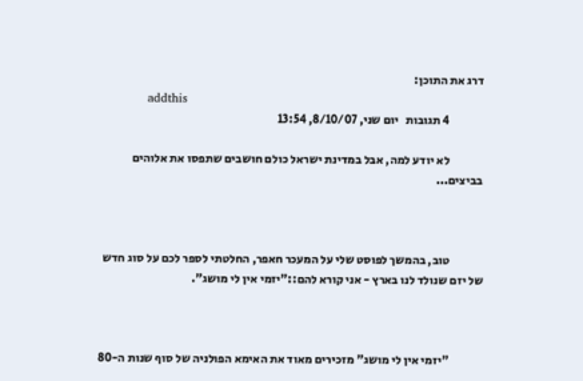דרג את התוכן:
            addthis
              4 תגובות   יום שני, 8/10/07, 13:54

              לא יודע למה, אבל במדינת ישראל כולם חושבים שתפסו את אלוהים בביצים...



              טוב, בהמשך לפוסט שלי על המעכר חאפר, החלטתי לספר לכם על סוג חדש של יזם שנולד לנו בארץ - אני קורא להם::"יזמי אין לי מושג".



              "יזמי אין לי מושג" מזכירים מאוד את האימא הפולניה של סוף שנות ה-80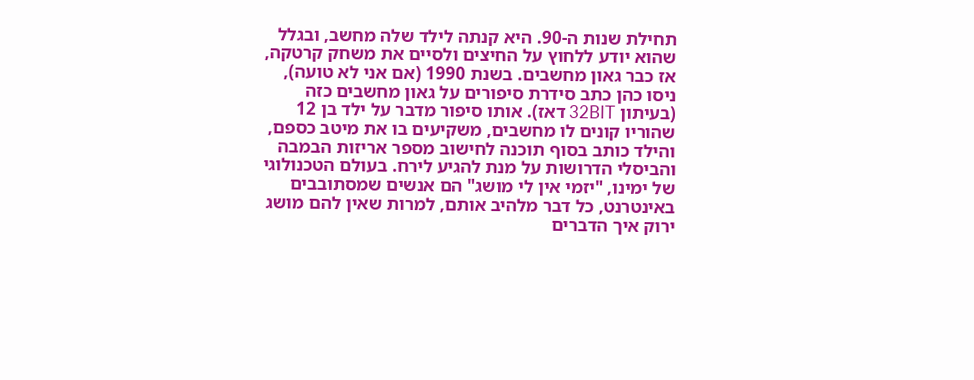תחילת שנות ה-90. היא קנתה לילד שלה מחשב, ובגלל שהוא יודע ללחוץ על החיצים ולסיים את משחק קרטקה, אז כבר גאון מחשבים. בשנת 1990 (אם אני לא טועה), ניסו כהן כתב סידרת סיפורים על גאון מחשבים כזה (בעיתון 32BIT דאז). אותו סיפור מדבר על ילד בן 12 שהוריו קונים לו מחשבים, משקיעים בו את מיטב כספם, והילד כותב בסוף תוכנה לחישוב מספר אריזות הבמבה והביסלי הדרושות על מנת להגיע לירח. בעולם הטכנולוגי של ימינו, "יזמי אין לי מושג" הם אנשים שמסתובבים באינטרנט, כל דבר מלהיב אותם, למרות שאין להם מושג ירוק איך הדברים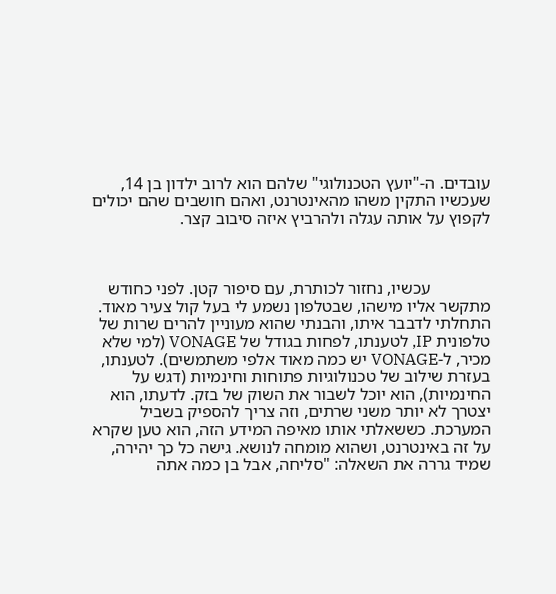עובדים. ה-"יועץ הטכנולוגי" שלהם הוא לרוב ילדון בן 14, שעכשיו התקין משהו מהאינטרנט, ואהם חושבים שהם יכולים לקפוץ על אותה עגלה ולהרביץ איזה סיבוב קצר.



              עכשיו, נחזור לכותרת, עם סיפור קטן. לפני כחודש מתקשר אליו מישהו, שבטלפון נשמע לי בעל קול צעיר מאוד. התחלתי לדבבר איתו, והבנתי שהוא מעוניין להרים שרות של טלפונית IP, לטענתו, לפחות בגודל של VONAGE (למי שלא מכיר, ל-VONAGE יש כמה מאוד אלפי משתמשים). לטענתו, בעזרת שילוב של טכנולוגיות פתוחות וחינמיות (דגש על החינמיות), הוא יוכל לשבור את השוק של בזק. לדעתו, הוא יצטרך לא יותר משני שרתים, וזה צריך להספיק בשביל המערכת. כששאלתי אותו מאיפה המידע הזה, הוא טען שקרא על זה באינטרנט, ושהוא מומחה לנושא. גישה כל כך יהירה, שמיד גררה את השאלה: "סליחה, אבל בן כמה אתה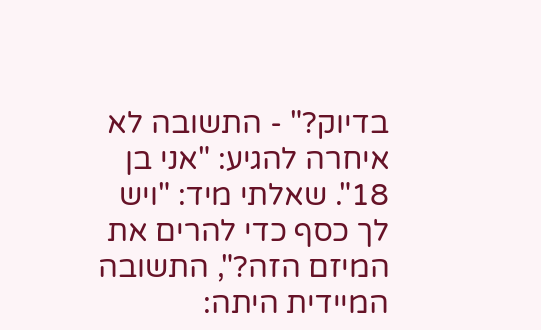בדיוק?" - התשובה לא איחרה להגיע: "אני בן 18". שאלתי מיד: "ויש לך כסף כדי להרים את המיזם הזה?", התשובה המיידית היתה: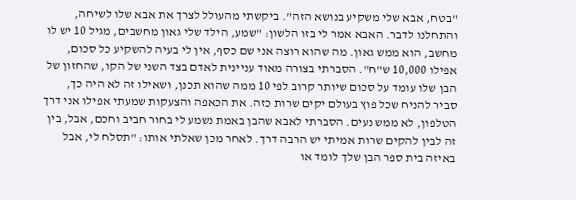"בטח, אבא שלי משקיע בנושא הזה". ביקשתי מהעולל לצרך את אבא שלו לשיחה, והתחלנו לדבר. האבא אמר לי בזו הלשון: "שמע, הילד שלי גאון מחשבים, מגיל 10 יש לו מחשב, הוא ממש גאון. מה שהוא רוצה אני שם כסף, אין לי בעיה להשקיע כל סכום, אפילו 10,000 ש"ח". הסברתי בצורה מאוד עניינית לאדם בצד השני של הקו, שהחזון של הבן שלו עומד על סכום שיותר קרוב לפי 10 ממה שהוא תכנן, ושאילו זה לא היה כך, סביר להניח שכל פוץ בעולם יקים שרות כזה. את הכאפה והצעקות שמעתי אפילו אני דרך הטלפון, לא ממש נעים. הסברתי לאבא שהבן באמת נשמע לי בחור חביב וחכם, אבל, בין זה לבין להקים שרות אמיתי יש הרבה דרך. לאחר מכן שאלתי אותו: "תסלח לי, אבל באיזה בית ספר הבן שלך לומד או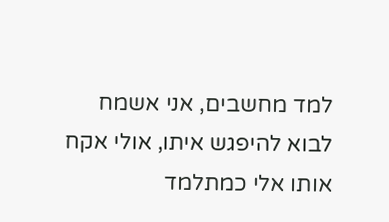למד מחשבים, אני אשמח לבוא להיפגש איתו, אולי אקח אותו אלי כמתלמד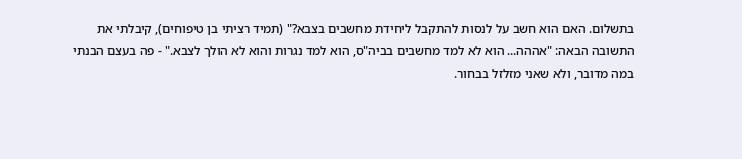בתשלום. האם הוא חשב על לנסות להתקבל ליחידת מחשבים בצבא?" (תמיד רציתי בן טיפוחים), קיבלתי את התשובה הבאה: "אההה... הוא לא למד מחשבים בביה"ס, הוא למד נגרות והוא לא הולך לצבא." - פה בעצם הבנתי במה מדובר, ולא שאני מזלזל בבחור.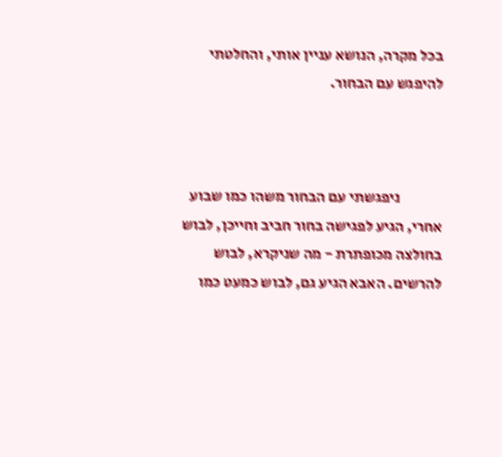בכל מקרה, הנושא עניין אותי, והחלטתי להיפגש עם הבחור.



              ניפגשתי עם הבחור משהו כמו שבוע אחרי, הגיע לפגישה בחור חביב וחייכן, לבוש בחולצה מכופתרת - מה שניקרא, לבוש להרשים. האבא הגיע גם, לבוש כמעט כמו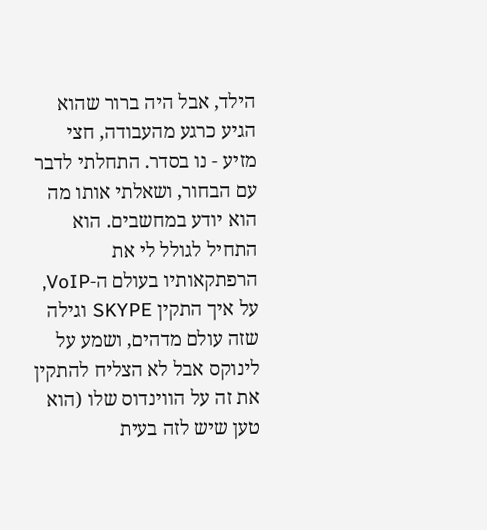הילד, אבל היה ברור שהוא הגיע כרגע מהעבודה, חצי מזיע - נו בסדר. התחלתי לדבר עם הבחור, ושאלתי אותו מה הוא יודע במחשבים. הוא התחיל לגולל לי את הרפתקאותיו בעולם ה-VoIP, על איך התקין SKYPE וגילה שזה עולם מדהים, ושמע על לינוקס אבל לא הצליח להתקין את זה על הווינדוס שלו (הוא טען שיש לזה בעית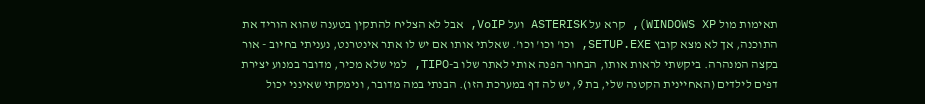תאימות מול WINDOWS XP), קרא על ASTERISK ועל VoIP, אבל לא הצליח להתקין בטענה שהוא הוריד את התוכנה, אך לא מצא קובץ SETUP.EXE, וכו' וכו' וכו'. שאלתי אותו אם יש לו אתר אינטרנט, נעניתי בחיוב - אור בקצה המנהרה. ביקשתי לראות אותו, הבחור הפנה אותי לאתר שלו ב-TIPO, למי שלא מכיר, מדובר במנוע יצירת דפים לילדים (האחיינית הקטנה שלי, בת 9, יש לה דף במערכת הזו). הבנתי במה מדובר, ונימקתי שאינני יכול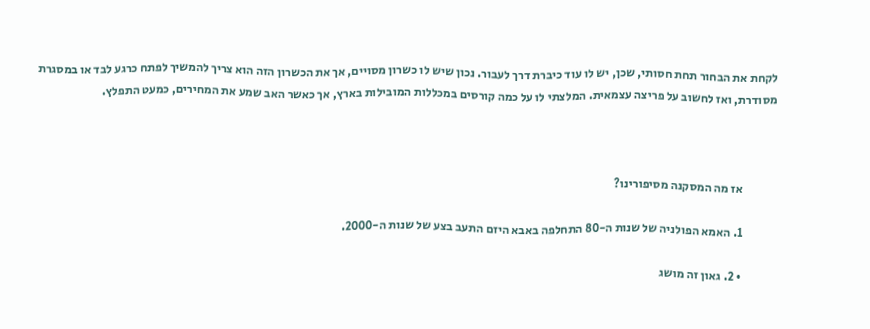לקחת את הבחור תחת חסותי, שכן, יש לו עוד כיברת דרך לעבור. נכון שיש לו כשרון מסויים, אך את הכשרון הזה הוא צריך להמשיך לפתח כרגע לבד או במסגרת מסודרת, ואז לחשוב על פריצה עצמאית. המלצתי לו על כמה קורסים במכללות המובילות בארץ, אך כאשר האב שמע את המחירים, כמעט התפלץ.



              אז מה המסקנה מסיפורינו?

              1. האמא הפולניה של שנות ה-80 התחלפה באבא היזם התעב בצע של שנות ה-2000.

              • 2. גאון זה מושג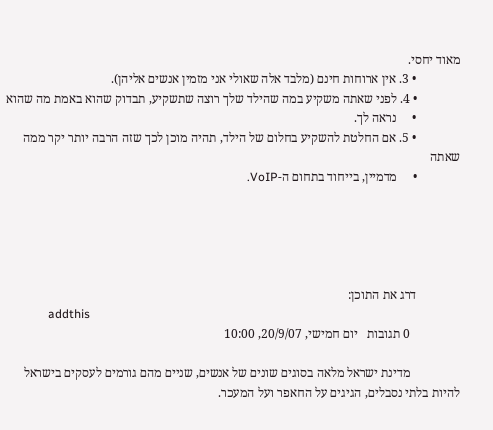מאוד יחסי.
              • 3. אין ארוחות חינם (מלבד אלה שאולי אני מזמין אנשים אליהן).
              • 4. לפני שאתה משקיע במה שהילד שלך רוצה שתשקיע, תבדוק שהוא באמת מה שהוא
              •     נראה לך.
              • 5. אם החלטת להשקיע בחלום של הילד, תהיה מוכן לכך שזה הרבה יותר יקר ממה שאתה
              •     מדמיין, בייחוד בתחום ה-VoIP.





              דרג את התוכן:
              addthis
                0 תגובות   יום חמישי, 20/9/07, 10:00

                מדינת ישראל מלאה בסוגים שונים של אנשים, שניים מהם גורמים לעסקים בישראל להיות בלתי נסבלים, הגיגים על החאפר ועל המעכר.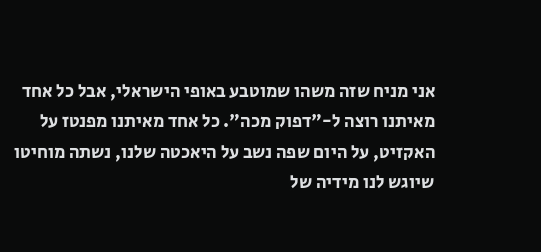אני מניח שזה משהו שמוטבע באופי הישראלי, אבל כל אחד מאיתנו רוצה ל-"דפוק מכה". כל אחד מאיתנו מפנטז על האקזיט, על היום שפה נשב על היאכטה שלנו, נשתה מוחיטו שיוגש לנו מידיה של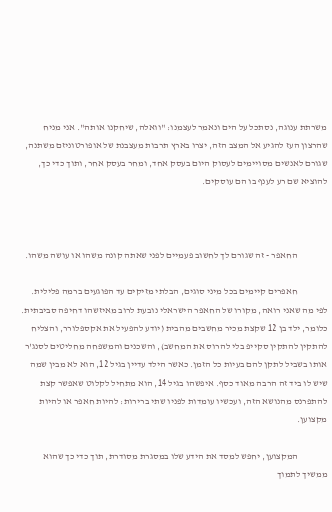משרתת ענוגה, נסתכל על הים ונאמר לעצמנו: "וואלה, שיחקנו אותה". אני מניח שהרצון העז להגיע אל המצב הזה, יצרו בארץ תרבות מעצבנת של אופורטוניזם משתנה, שגורם לאנשים מסויימים לעסוק היום בעסק אחד, ומחר בעסק אחר, ותוך כדי כך, להוציא שם רע לענף בו הם עוסקים.



                החאפר - זה שגורם לך לחשוב פעמיים לפני שאתה קונה משהו או עושה משהו.

                חאפרים קיימים בכל מיני סוגים, הבלתי מזיקים עד הפוגעים ברמה פלילית. לפי מה שאני רואה, מקורו של החאפר הישראלי נובעת לרוב מאיזשהו דחיפה סביבתית. כלומר, ילד בן 12 שקצת מכיר מחשבים מהבית (יודע להפעיל את אקספלורר, והצליח להתקין להתקין סקייפ בלי להרוס את המחשב), והשכנים והמשפחה מחליטים לסנג'ר אותו בשביל לתקן להם בעיות כל הזמן. כאשר הילד עדיין בגיל 12, הוא לא מבין שמה שיש לו ביד זה הרבה מאוד כסף. איפשהו בגיל 14, הוא מתחיל לקלוט שאפשר קצת להתפרנס מהנושא הזה, ועכשיו עומדות לפניו שתי ברירות: להיות חאפר או להיות מקצוען.

                המקצוען, יחפש למסד את הידע שלו במסגרת מסודרת, תוך כדי כך שהוא ממשיך לתמוך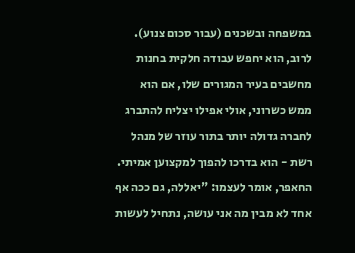במשפחה ובשכנים (עבור סכום צנוע). לרוב, הוא יחפש עבודה חלקית בחנות מחשבים בעיר המגורים שלו, אם הוא ממש כשרוני, אולי אפילו יצליח להתברג לחברה גדולה יותר בתור עוזר של מנהל רשת - הוא בדרכו להפוך למקצוען אמיתי. החאפר, אומר לעצמו: "יאללה, גם ככה אף אחד לא מבין מה אני עושה, נתחיל לעשות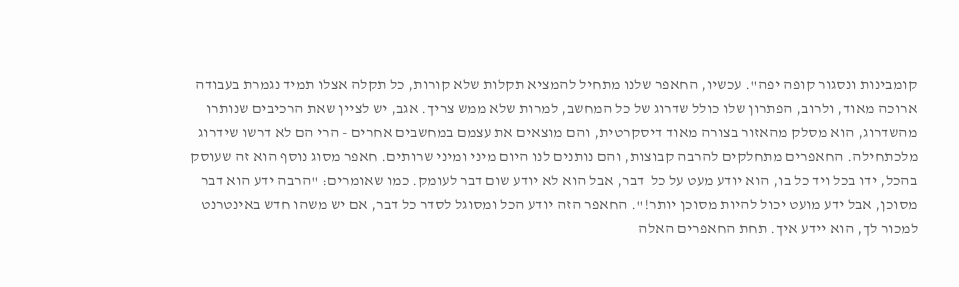קומבינות ונסגור קופה יפה". עכשיו, החאפר שלנו מתחיל להמציא תקלות שלא קורות, כל תקלה אצלו תמיד נגמרת בעבודה ארוכה מאוד, ולרוב, הפתרון שלו כולל שדרוג של כל המחשב, למרות שלא ממש צריך. אגב, יש לציין שאת הרכיבים שנותרו מהשדרוג, הוא מסלק מהאזור בצורה מאוד דיסקרטית, והם מוצאים את עצמם במחשבים אחרים - הרי הם לא דרשו שידרוג מלכתחילה. החאפרים מתחלקים להרבה קבוצות, והם נותנים לנו היום מיני ומיני שרותים. חאפר מסוג נוסף הוא זה שעוסק בהכל, ידו בכל ויד כל בו, הוא יודע מעט על כל  דבר, אבל הוא לא יודע שום דבר לעומק. כמו שאומרים: "הרבה ידע הוא דבר מסוכן, אבל ידע מועט יכול להיות מסוכן יותר!". החאפר הזה יודע הכל ומסוגל לסדר כל דבר, אם יש משהו חדש באינטרנט למכור לך, הוא יידע איך. תחת החאפרים האלה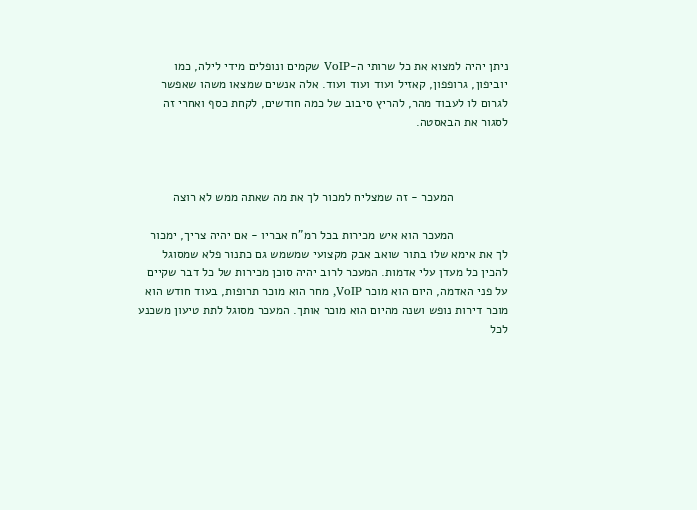ניתן יהיה למצוא את כל שרותי ה-VoIP שקמים ונופלים מידי לילה, כמו יוביפון, גרופפון, קאזיל ועוד ועוד ועוד. אלה אנשים שמצאו משהו שאפשר לגרום לו לעבוד מהר, להריץ סיבוב של כמה חודשים, לקחת כסף ואחרי זה לסגור את הבאסטה.



                המעכר - זה שמצליח למכור לך את מה שאתה ממש לא רוצה

                המעכר הוא איש מכירות בכל רמ"ח אבריו - אם יהיה צריך, ימכור לך את אימא שלו בתור שואב אבק מקצועי שמשמש גם כתנור פלא שמסוגל להכין כל מעדן עלי אדמות. המעכר לרוב יהיה סוכן מכירות של כל דבר שקיים על פני האדמה, היום הוא מוכר VoIP, מחר הוא מוכר תרופות, בעוד חודש הוא מוכר דירות נופש ושנה מהיום הוא מוכר אותך. המעכר מסוגל לתת טיעון משכנע לכל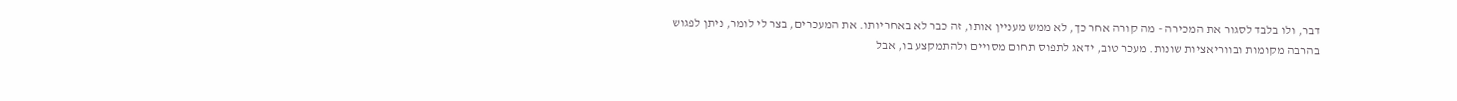דבר, ולו בלבד לסגור את המכירה - מה קורה אחר כך, לא ממש מעניין אותו, זה כבר לא באחריותו. את המעכרים, בצר לי לומר, ניתן לפגוש בהרבה מקומות ובווריאציות שונות. מעכר טוב, ידאג לתפוס תחום מסויים ולהתמקצע בו, אבל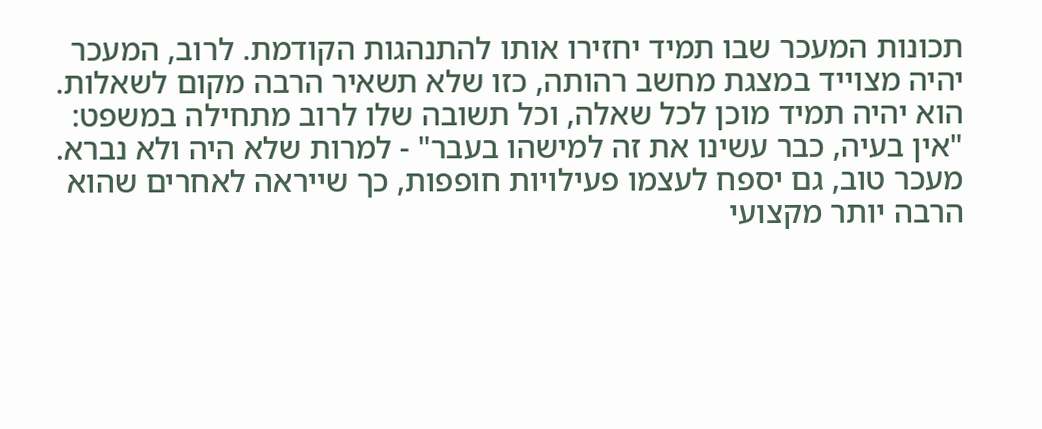תכונות המעכר שבו תמיד יחזירו אותו להתנהגות הקודמת. לרוב, המעכר יהיה מצוייד במצגת מחשב רהותה, כזו שלא תשאיר הרבה מקום לשאלות. הוא יהיה תמיד מוכן לכל שאלה, וכל תשובה שלו לרוב מתחילה במשפט: "אין בעיה, כבר עשינו את זה למישהו בעבר" - למרות שלא היה ולא נברא. מעכר טוב, גם יספח לעצמו פעילויות חופפות, כך שייראה לאחרים שהוא הרבה יותר מקצועי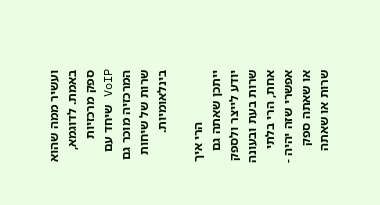ועשיר ממה שהוא באמת. לדוגמא, ספק מרכזיות VoIP שיחד עם המרכזיה מוכר גם שרות של שיחות בינלאומיות.

                הרי איך ייתכן שאתה גם יודע לייצר ולספק שרות בעת ובעונה אחת, הרי בלתי אפשרי שזה יהיה - או שאתה ספק שרות או שאתה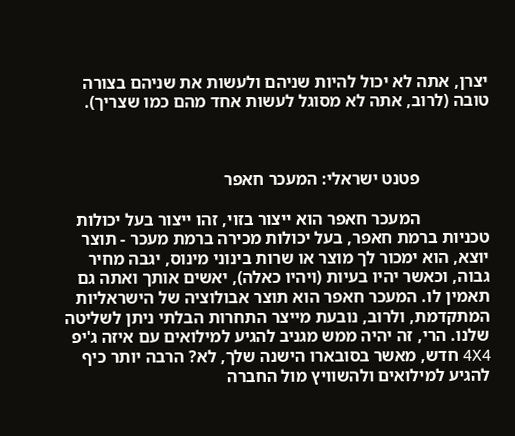יצרן, אתה לא יכול להיות שניהם ולעשות את שניהם בצורה טובה (לרוב, אתה לא מסוגל לעשות אחד מהם כמו שצריך).



                פטנט ישראלי: המעכר חאפר

                המעכר חאפר הוא ייצור בזוי, זהו ייצור בעל יכולות טכניות ברמת חאפר, בעל יכולות מכירה ברמת מעכר - תוצר יוצא, הוא ימכור לך מוצר או שרות בינוני מינוס, יגבה מחיר גבוה, וכאשר יהיו בעיות (ויהיו כאלה), יאשים אותך ואתה גם תאמין לו. המעכר חאפר הוא תוצר אבולוציה של הישראליות המתקדמת, ולרוב, נובעת מייצר התחרות הבלתי ניתן לשליטה שלנו. הרי, זה יהיה ממש מגניב להגיע למילואים עם איזה ג'יפ 4X4 חדש, מאשר בסובארו הישנה שלך, לא? הרבה יותר כיף להגיע למילואים ולהשוויץ מול החברה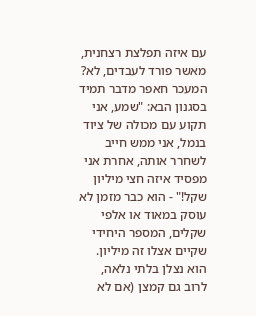עם איזה תפלצת רצחנית, מאשר פורד לעבדים, לא? המעכר חאפר מדבר תמיד בסגנון הבא: "שמע, אני תקוע עם מכולה של ציוד בנמל, אני ממש חייב לשחרר אותה, אחרת אני מפסיד איזה חצי מיליון שקל!" - הוא כבר מזמן לא עוסק במאוד או אלפי שקלים, המספר היחידי שקיים אצלו זה מיליון. הוא נצלן בלתי נלאה, לרוב גם קמצן (אם לא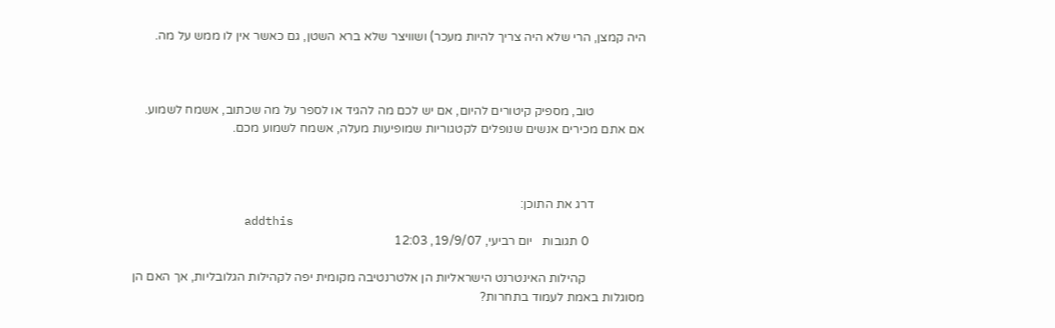היה קמצן, הרי שלא היה צריך להיות מעכר) ושוויצר שלא ברא השטן, גם כאשר אין לו ממש על מה.



                טוב, מספיק קיטורים להיום, אם יש לכם מה להגיד או לספר על מה שכתוב, אשמח לשמוע. אם אתם מכירים אנשים שנופלים לקטגוריות שמופיעות מעלה, אשמח לשמוע מכם.



                דרג את התוכן:
                addthis
                  0 תגובות   יום רביעי, 19/9/07, 12:03

                   קהילות האינטרנט הישראליות הן אלטרנטיבה מקומית יפה לקהילות הגלובליות, אך האם הן מסוגלות באמת לעמוד בתחרות?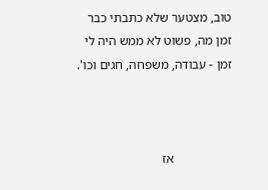טוב, מצטער שלא כתבתי כבר זמן מה, פשוט לא ממש היה לי זמן - עבודה, משפחה, חגים וכו'.



                  אז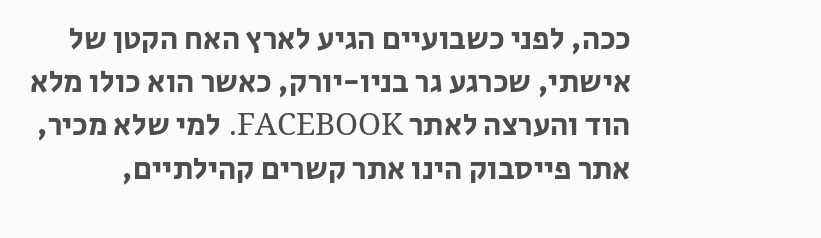ככה, לפני כשבועיים הגיע לארץ האח הקטן של אישתי, שכרגע גר בניו-יורק, כאשר הוא כולו מלא הוד והערצה לאתר FACEBOOK. למי שלא מכיר, אתר פייסבוק הינו אתר קשרים קהילתיים,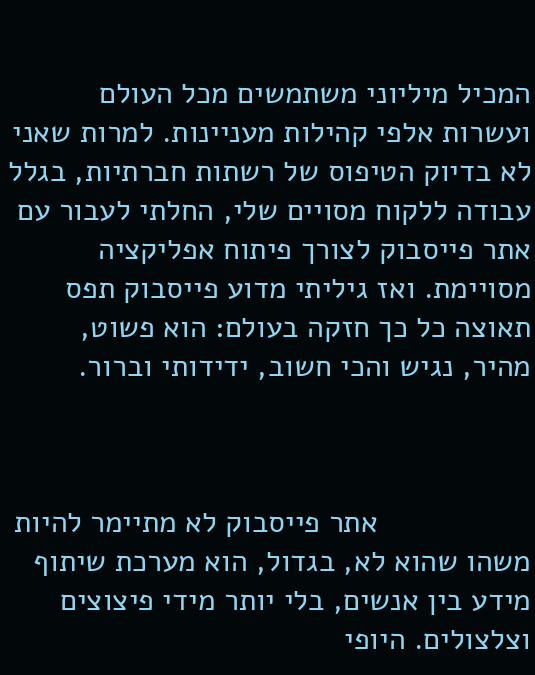המכיל מיליוני משתמשים מכל העולם ועשרות אלפי קהילות מעניינות. למרות שאני לא בדיוק הטיפוס של רשתות חברתיות, בגלל עבודה ללקוח מסויים שלי, החלתי לעבור עם אתר פייסבוק לצורך פיתוח אפליקציה מסויימת. ואז גיליתי מדוע פייסבוק תפס תאוצה כל כך חזקה בעולם: הוא פשוט, מהיר, נגיש והכי חשוב, ידידותי וברור.



                  אתר פייסבוק לא מתיימר להיות משהו שהוא לא, בגדול, הוא מערכת שיתוף מידע בין אנשים, בלי יותר מידי פיצוצים וצלצולים. היופי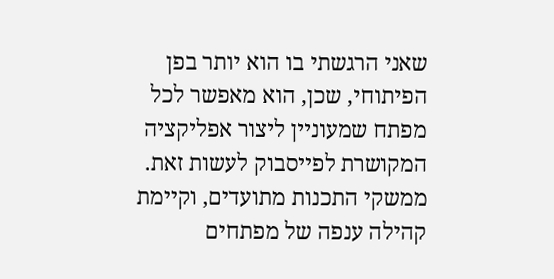שאני הרגשתי בו הוא יותר בפן הפיתוחי, שכן, הוא מאפשר לכל מפתח שמעוניין ליצור אפליקציה המקושרת לפייסבוק לעשות זאת. ממשקי התכנות מתועדים, וקיימת קהילה ענפה של מפתחים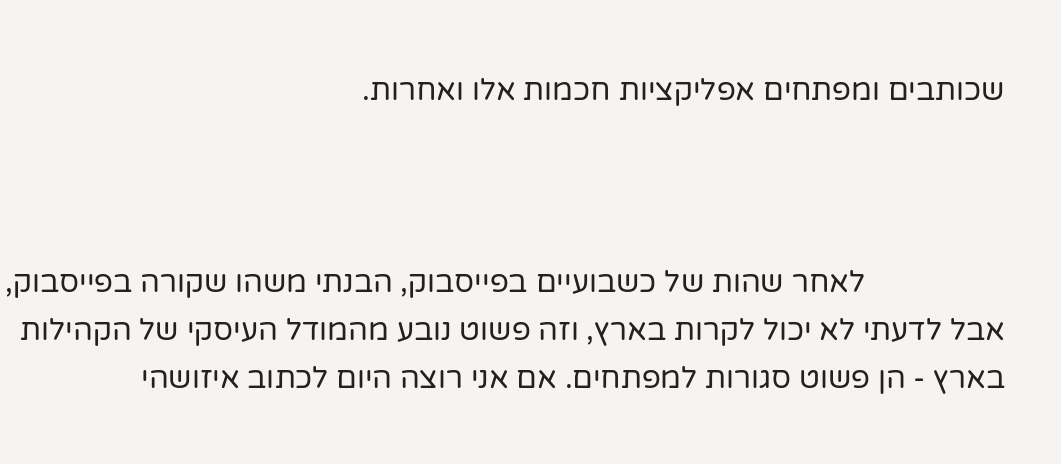שכותבים ומפתחים אפליקציות חכמות אלו ואחרות.



                  לאחר שהות של כשבועיים בפייסבוק, הבנתי משהו שקורה בפייסבוק, אבל לדעתי לא יכול לקרות בארץ, וזה פשוט נובע מהמודל העיסקי של הקהילות בארץ - הן פשוט סגורות למפתחים. אם אני רוצה היום לכתוב איזושהי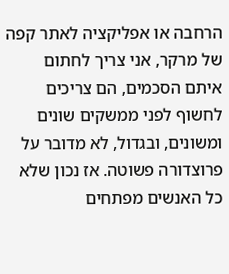הרחבה או אפליקציה לאתר קפה של מרקר, אני צריך לחתום איתם הסכמים, הם צריכים לחשוף לפני ממשקים שונים ומשונים, ובגדול, לא מדובר על פרוצדורה פשוטה. אז נכון שלא כל האנשים מפתחים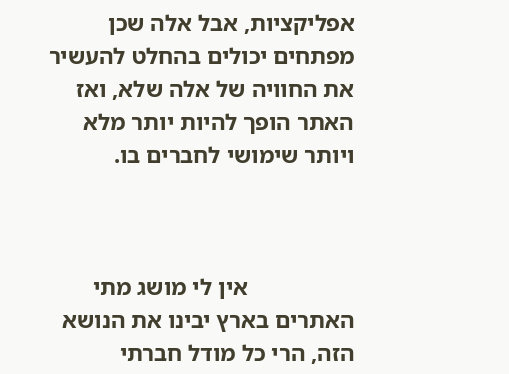אפליקציות, אבל אלה שכן מפתחים יכולים בהחלט להעשיר את החוויה של אלה שלא, ואז האתר הופך להיות יותר מלא ויותר שימושי לחברים בו.



                  אין לי מושג מתי האתרים בארץ יבינו את הנושא הזה, הרי כל מודל חברתי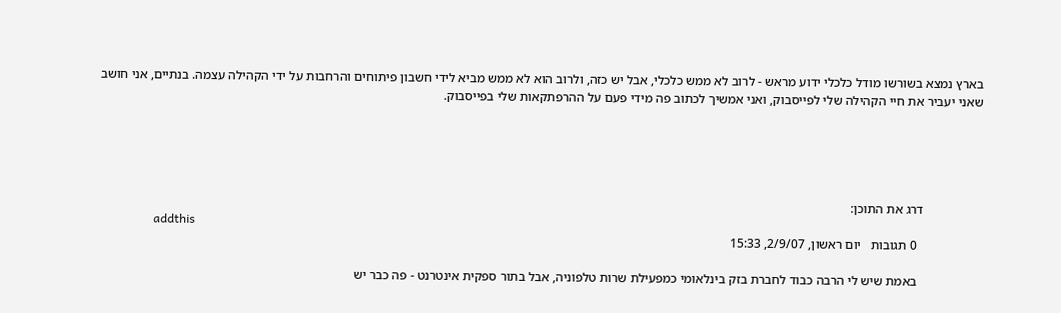בארץ נמצא בשורשו מודל כלכלי ידוע מראש - לרוב לא ממש כלכלי, אבל יש כזה, ולרוב הוא לא ממש מביא לידי חשבון פיתוחים והרחבות על ידי הקהילה עצמה. בנתיים, אני חושב שאני יעביר את חיי הקהילה שלי לפייסבוק, ואני אמשיך לכתוב פה מידי פעם על ההרפתקאות שלי בפייסבוק.





                  דרג את התוכן:
                  addthis
                    0 תגובות   יום ראשון, 2/9/07, 15:33

                    באמת שיש לי הרבה כבוד לחברת בזק בינלאומי כמפעילת שרות טלפוניה, אבל בתור ספקית אינטרנט - פה כבר יש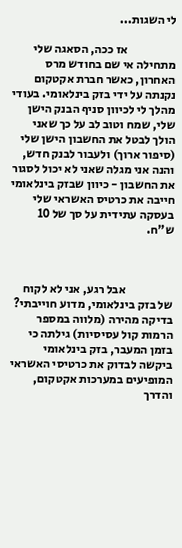לי השגות...

                    אז ככה, הסאגה שלי מתחילה אי שם בחודש מרס האחרון, כאשר חברת אקטקום נקנתה על ידי בזק בינלאומי. בעודי מהלך לי לכיוון סניף הבנק הישן שלי, שמח וטוב לב על כך שאני הולך לבטל את החשבון הישן שלי (סיפור ארוך) ולעבור לבנק חדש, והנה אני מגלה שאני לא יכול לסגור את החשבון - כיוון שבזק בינלאומי חייבה את כרטיס האשראי שלי בעסקה עתידית על סך של 10 ש"ח.



                    אבל רגע, אני לא לקוח של בזק בינלאומי, מדוע חוייבתי? בדיקה מהירה (מלווה במספר הרמות קול עסיסיות) גילתה כי בזמן המעבר, בזק בינלאומי ביקשה לבדוק את כרטיסי האשראי המופיעים במערכות אקטקום, והדרך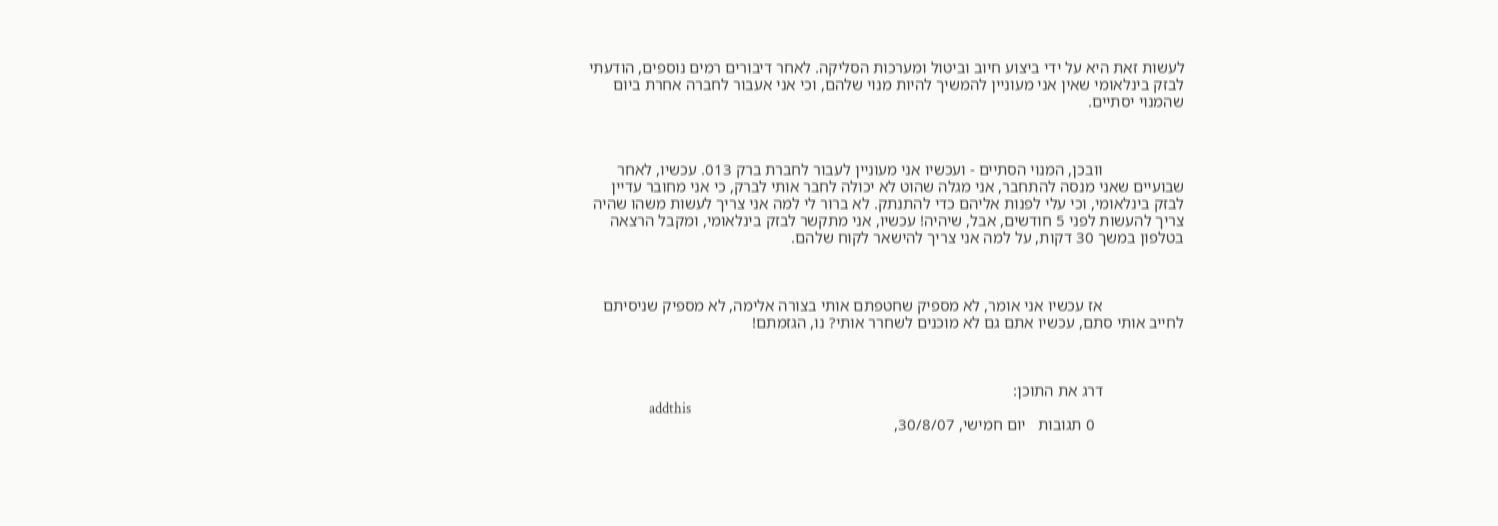לעשות זאת היא על ידי ביצוע חיוב וביטול ומערכות הסליקה. לאחר דיבורים רמים נוספים, הודעתי לבזק בינלאומי שאין אני מעוניין להמשיך להיות מנוי שלהם, וכי אני אעבור לחברה אחרת ביום שהמנוי יסתיים.



                    וובכן, המנוי הסתיים - ועכשיו אני מעוניין לעבור לחברת ברק 013. עכשיו, לאחר שבועיים שאני מנסה להתחבר, אני מגלה שהוט לא יכולה לחבר אותי לברק, כי אני מחובר עדיין לבזק בינלאומי, וכי עלי לפנות אליהם כדי להתנתק. לא ברור לי למה אני צריך לעשות משהו שהיה צריך להעשות לפני 5 חודשים, אבל, שיהיה! עכשיו, אני מתקשר לבזק בינלאומי, ומקבל הרצאה בטלפון במשך 30 דקות, על למה אני צריך להישאר לקוח שלהם.



                    אז עכשיו אני אומר, לא מספיק שחטפתם אותי בצורה אלימה, לא מספיק שניסיתם לחייב אותי סתם, עכשיו אתם גם לא מוכנים לשחרר אותי? נו, הגזמתם!



                    דרג את התוכן:
                    addthis
                      0 תגובות   יום חמישי, 30/8/07,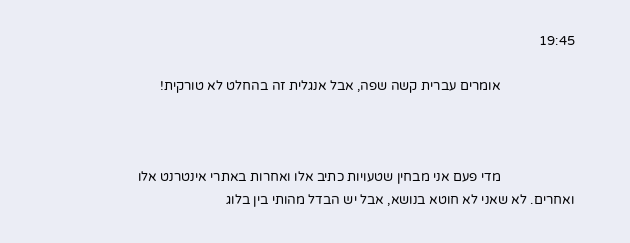19:45

                      אומרים עברית קשה שפה, אבל אנגלית זה בהחלט לא טורקית!



                      מדי פעם אני מבחין שטעויות כתיב אלו ואחרות באתרי אינטרנט אלו ואחרים. לא שאני לא חוטא בנושא, אבל יש הבדל מהותי בין בלוג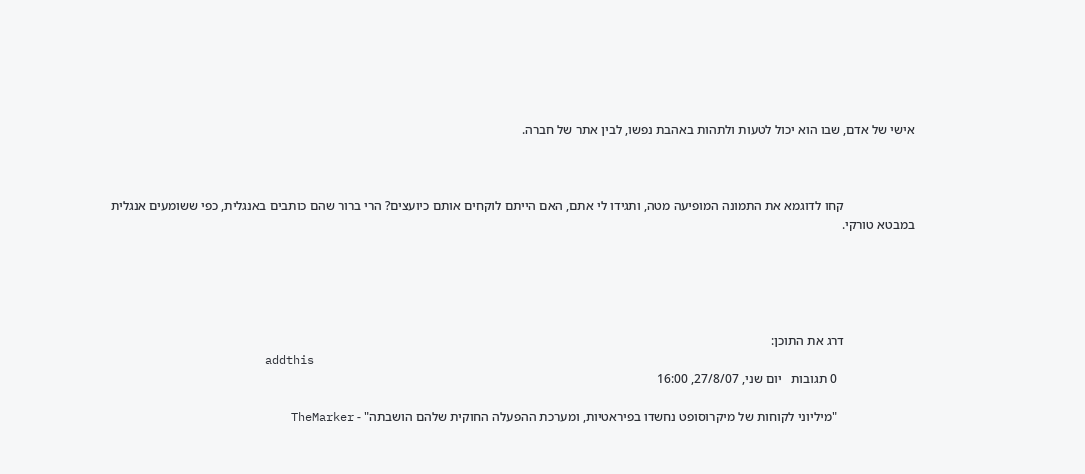אישי של אדם, שבו הוא יכול לטעות ולתהות באהבת נפשו, לבין אתר של חברה.



                      קחו לדוגמא את התמונה המופיעה מטה, ותגידו לי אתם, האם הייתם לוקחים אותם כיועצים? הרי ברור שהם כותבים באנגלית, כפי ששומעים אנגלית במבטא טורקי.





                      דרג את התוכן:
                      addthis
                        0 תגובות   יום שני, 27/8/07, 16:00

                        "מיליוני לקוחות של מיקרוסופט נחשדו בפיראטיות, ומערכת ההפעלה החוקית שלהם הושבתה" - TheMarker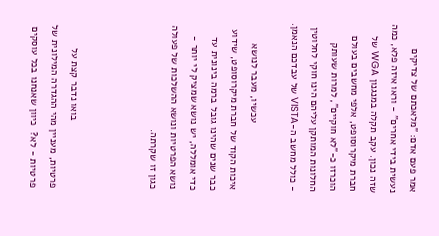אמר פעם אדם: "מלאכתם של צדיקים נעשית בידי אחרים" - וראו איזה פלא, כמה שזה נכון. עקב תקלה במנגנון WGA של חברת מיקרוסופט, אלפי מחשבים בעולם הוכרזו כ-"לא חוקיים", למרות שעותק החלונות המותקן עליהם הינו חוקי לחלוטין - כולל מחשב ה-VISTA של עבדכם הנאמן.

                        עכשיו, מעבר לנושא איכות הקוד של חברת מיקרוסופט, שידוע כבר שנים שהינו גובל ברמה בינונית עד כדי אומללה, יש נושא שמציק לי יותר - נושא הפרטיות ונושא ההשלכות של פעולה כגון זו שקרתה.



                        בואו נדבר קצת על פרטיות, מעניין מהי ההגדרה המילונית של פרטיות - לא?  כיוון שאנחנו בכל עוסקים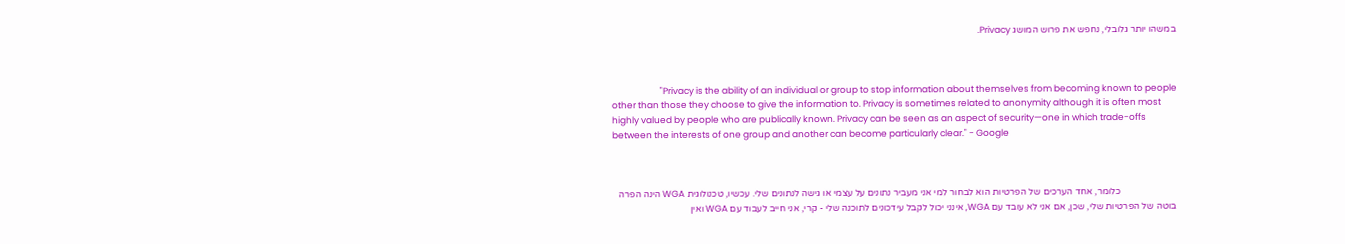במשהו יותר גלובלי, נחפש את פרוש המושג Privacy.



                        "Privacy is the ability of an individual or group to stop information about themselves from becoming known to people other than those they choose to give the information to. Privacy is sometimes related to anonymity although it is often most highly valued by people who are publically known. Privacy can be seen as an aspect of security—one in which trade-offs between the interests of one group and another can become particularly clear." - Google



                        כלומר, אחד הערכים של הפרטיות הוא לבחור למי אני מעביר נתונים על עצמי או גישה לנתונים שלי. עכשיו, טכנולוגית WGA הינה הפרה בוטה של הפרטיות שלי, שכן, אם אני לא עובד עם WGA, אינני יכול לקבל עידכונים לתוכנה שלי - קרי, אני חייב לעבוד עם WGA ואין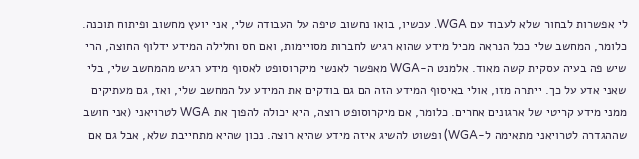לי אפשרות לבחור שלא לעבוד עם WGA. עכשיו, בואו נחשוב טיפה על העבודה שלי, אני יועץ מחשוב ופיתוח תוכנה. כלומר, המחשב שלי ככל הנראה מכיל מידע שהוא רגיש לחברות מסויימות, ואם חס וחלילה המידע ידלוף החוצה, הרי שיש פה בעיה עסקית קשה מאוד. אלמנט ה-WGA מאפשר לאנשי מיקרוסופט לאסוף מידע רגיש מהמחשב שלי, בלי שאני אדע על כך. ייתרה מזו, אולי באיסוף המידע הזה הם גם בודקים את המידע על המחשב שלי, ואז, גם מעתיקים ממני מידע קריטי של ארגונים אחרים. כלומר, אם מיקרוסופט רוצה, היא יכולה להפוך את WGA לטרויאני (אני חושב שההגדרה לטרויאני מתאימה ל-WGA) ופשוט להשיג איזה מידע שהיא רוצה. נכון שהיא מתחייבת שלא, אבל גם אם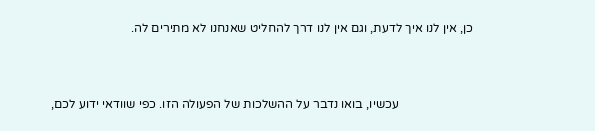כן, אין לנו איך לדעת, וגם אין לנו דרך להחליט שאנחנו לא מתירים לה.



                        עכשיו, בואו נדבר על ההשלכות של הפעולה הזו. כפי שוודאי ידוע לכם,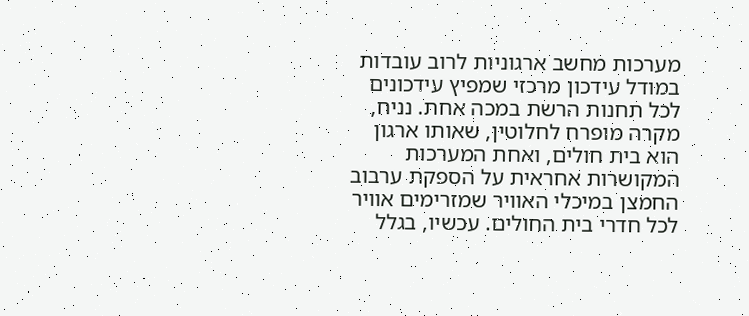מערכות מחשב ארגוניות לרוב עובדות במודל עידכון מרכזי שמפיץ עידכונים לכל תחנות הרשת במכה אחת. נניח, מקרה מופרח לחלוטין, שאותו ארגון הוא בית חולים, ואחת המערכות המקושרות אחראית על הספקת ערבוב החמצן במיכלי האוויר שמזרימים אוויר לכל חדרי בית החולים. עכשיו, בגלל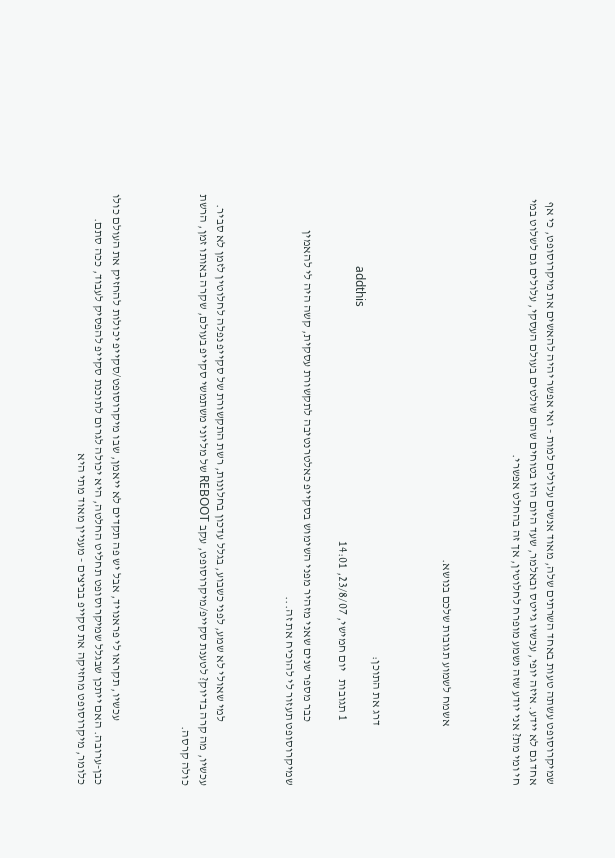שמיקרוסופט עשתה טעות באחד השרתים שלה, מאוד אנשים עלולים למות - ואי אפשר יהיה להאשים את מיקרוסופט, כי אף אחד גם לא יידע. איזה יופי, עכשיו גייטס ובאלמר, שעד היום היו בטוחים שהם שולטים בעולם העסקי, עלולים גם לשלוט במי חי ומי מת? אני יודע שזה נשמע מופרח לחלוטין, אך זה בהחלט אפשרי.



                        אשמח לשמוע תגובות שלכם בנושא.



                        דרג את התוכן:
                        addthis
                          1 תגובות   יום חמישי, 23/8/07, 14:01

                          כבר מספר שנים שאני מזהיר מפני השימוש בסקייפ כאלטרנטיבה לתקשורת עסקית, קשה היה לי להאמין שמיקרוסופט תעזור לי להוכיח את זה...



                          למי שאולי לא שמע, לפני כשבוע, בגלל עדכון בחלונות, רשת התקשורת של סקייפ נפלה לחלוטין לזמן לא סביר. עכשיו, מה קרה בדיוק? לטענת סקייפ/מיקרוסופט, עקב REBOOT של מליוני משתמשי סקייפ בעולם, שקרה באותו זמן, הרשת כולה קרסה.



                          עכשיו, תקראו לי פראנויד, אבל יש פה תקדים לא ייאמן, שבו מיקרוסופט/סקייפ יכולות להחזיק את העולם כולו כבן-ערובה. האם ייתכן שבגלל שמיקרוסופט תחליט החלטה, היא יכולה לגרום לתוכנת סקייפ להפסיק לעבוד, ככה סתם. כלומר, מיקרוסופט מחזיקה את סקייפ בביצים - מעניין מאוד מתי היא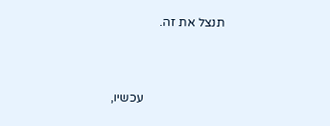תנצל את זה.



                          עכשיו,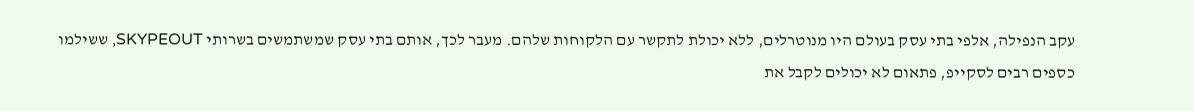עקב הנפילה, אלפי בתי עסק בעולם היו מנוטרלים, ללא יכולת לתקשר עם הלקוחות שלהם. מעבר לכך, אותם בתי עסק שמשתמשים בשרותי SKYPEOUT, ששילמו כספים רבים לסקייפ, פתאום לא יכולים לקבל את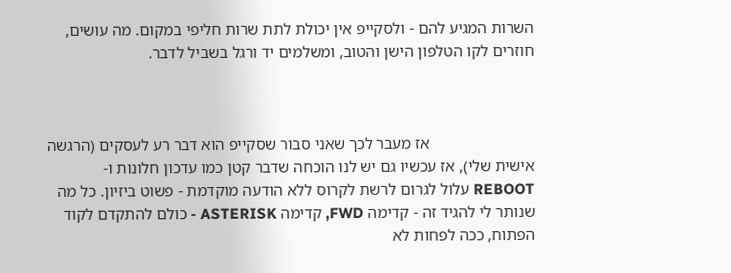השרות המגיע להם - ולסקייפ אין יכולת לתת שרות חליפי במקום. מה עושים, חוזרים לקו הטלפון הישן והטוב, ומשלמים יד ורגל בשביל לדבר.



                          אז מעבר לכך שאני סבור שסקייפ הוא דבר רע לעסקים (הרגשה אישית שלי), אז עכשיו גם יש לנו הוכחה שדבר קטן כמו עדכון חלונות ו-REBOOT עלול לגרום לרשת לקרוס ללא הודעה מוקדמת - פשוט ביזיון. כל מה שנותר לי להגיד זה - קדימה FWD, קדימה ASTERISK - כולם להתקדם לקוד הפתוח, ככה לפחות לא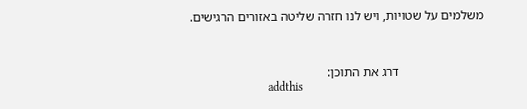משלמים על שטויות, ויש לנו חזרה שליטה באזורים הרגישים.



                          דרג את התוכן:
                          addthis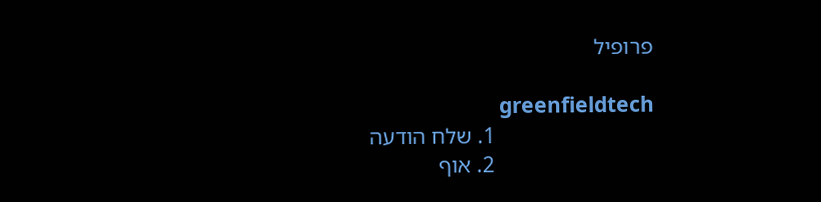פרופיל

                            greenfieldtech
                            1. שלח הודעה
                            2. אוף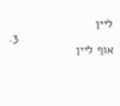ליין
                            3. אוף ליין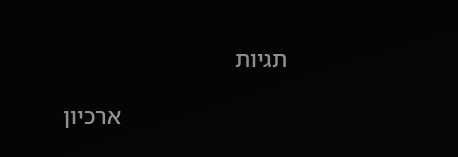תגיות

                            ארכיון